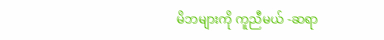မိဘများကို ကူညီမယ် -ဆရာ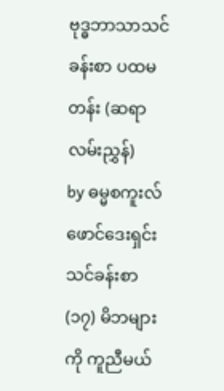ဗုဒ္ဓဘာသာသင်ခန်းစာ ပထမတန်း (ဆရာလမ်းညွှန်)
by ဓမ္မစကူးလ်ဖောင်ဒေးရှင်း
သင်ခန်းစာ (၁၇) မိဘများကို ကူညီမယ်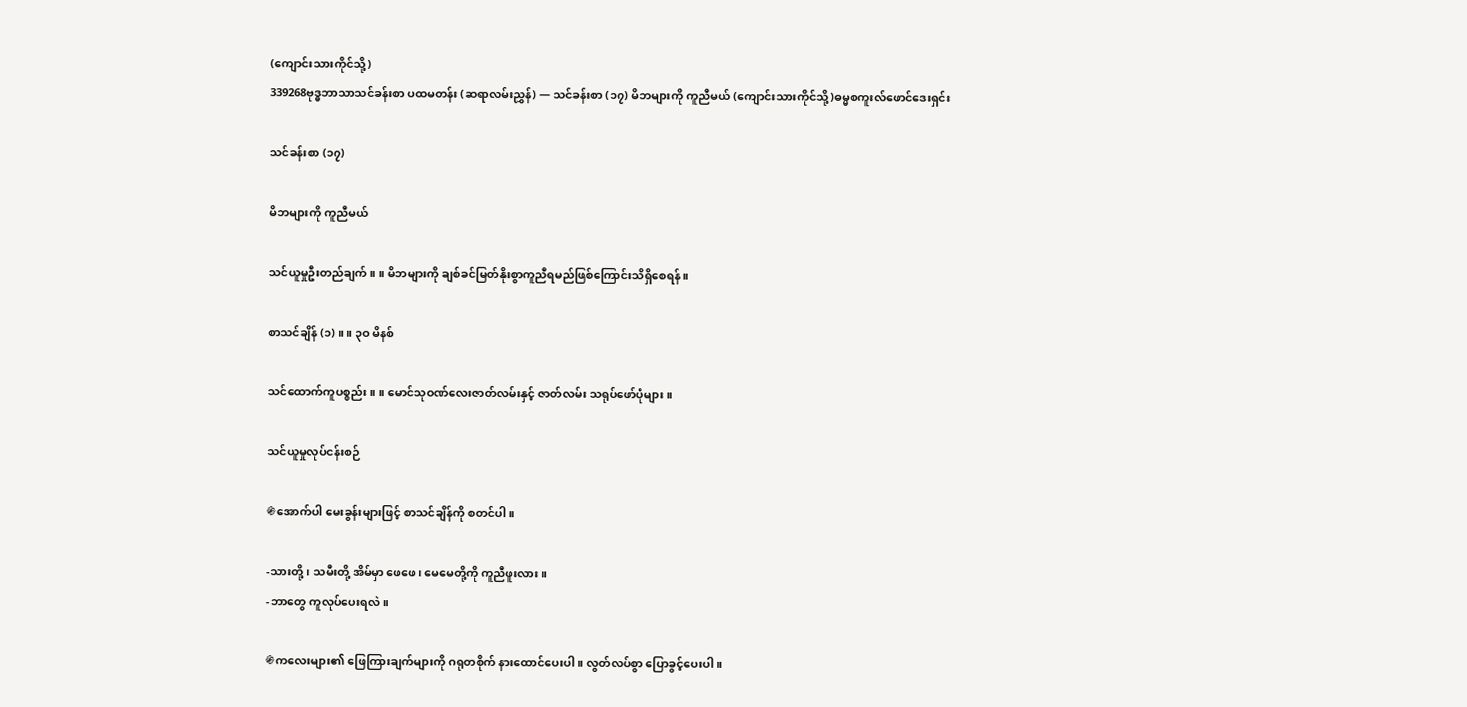(ကျောင်းသားကိုင်သို့)
339268ဗုဒ္ဓဘာသာသင်ခန်းစာ ပထမတန်း (ဆရာလမ်းညွှန်) — သင်ခန်းစာ (၁၇) မိဘများကို ကူညီမယ် (ကျောင်းသားကိုင်သို့)ဓမ္မစကူးလ်ဖောင်ဒေးရှင်း

သင်ခန်းစာ (၁၇)

မိဘများကို ကူညီမယ်

သင်ယူမှုဦးတည်ချက် ။ ။ မိဘများကို ချစ်ခင်မြတ်နိုးစွာကူညီရမည်ဖြစ်ကြောင်းသိရှိစေရန်။

စာသင်ချိန် (၁) ။ ။ ၃ဝ မိနစ်

သင်ထောက်ကူပစ္စည်း ။ ။ မောင်သုဝဏ်လေးဇာတ်လမ်းနှင့် ဇာတ်လမ်း သရုပ်ဖော်ပုံများ။

သင်ယူမှုလုပ်ငန်းစဉ်

֍အောက်ပါ မေးခွန်းများဖြင့် စာသင်ချိန်ကို စတင်ပါ။

-သားတို့၊ သမီးတို့ အိမ်မှာ ဖေဖေ၊ မေမေတို့ကို ကူညီဖူးလား။
-ဘာတွေ ကူလုပ်ပေးရလဲ။

֍ကလေးများ၏ ဖြေကြားချက်များကို ဂရုတစိုက် နားထောင်ပေးပါ။ လွတ်လပ်စွာ ပြောခွင့်ပေးပါ။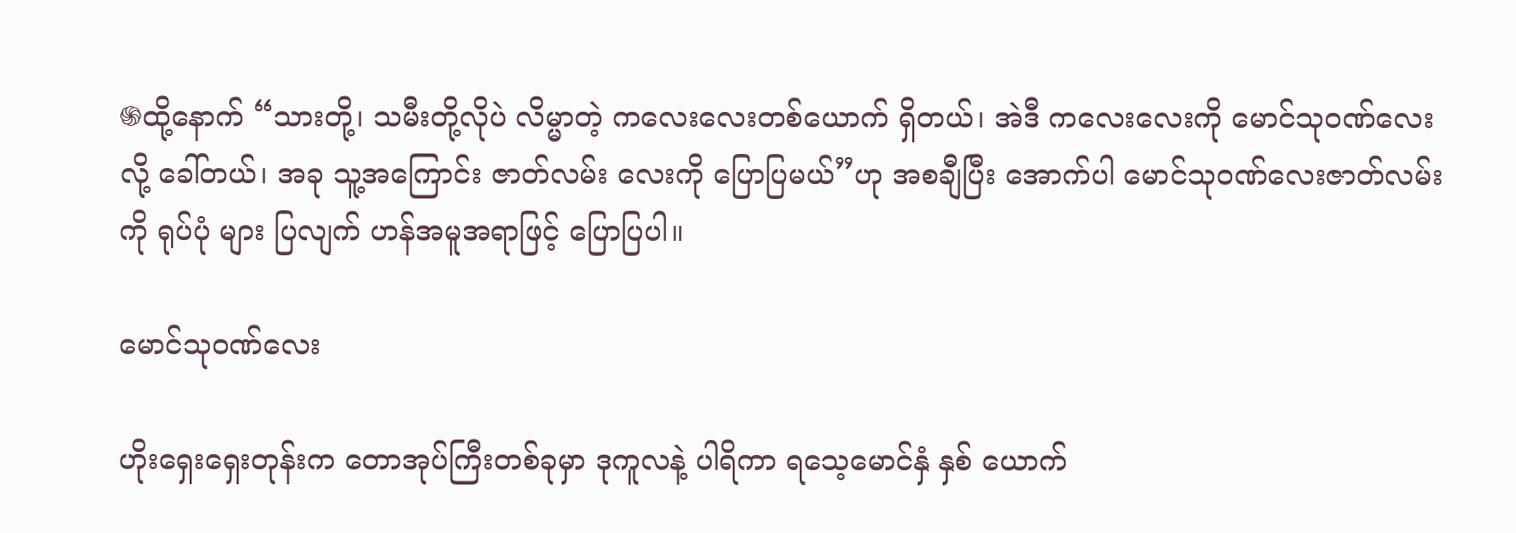֍ထို့နောက် “သားတို့၊ သမီးတို့လိုပဲ လိမ္မာတဲ့ ကလေးလေးတစ်ယောက် ရှိတယ်၊ အဲဒီ ကလေးလေးကို မောင်သုဝဏ်လေးလို့ ခေါ်တယ်၊ အခု သူ့အကြောင်း ဇာတ်လမ်း လေးကို ပြောပြမယ်”ဟု အစချီပြီး အောက်ပါ မောင်သုဝဏ်လေးဇာတ်လမ်းကို ရုပ်ပုံ များ ပြလျက် ဟန်အမူအရာဖြင့် ပြောပြပါ။

မောင်သုဝဏ်လေး

ဟိုးရှေးရှေးတုန်းက တောအုပ်ကြီးတစ်ခုမှာ ဒုကူလနဲ့ ပါရိကာ ရသေ့မောင်နှံ နှစ် ယောက်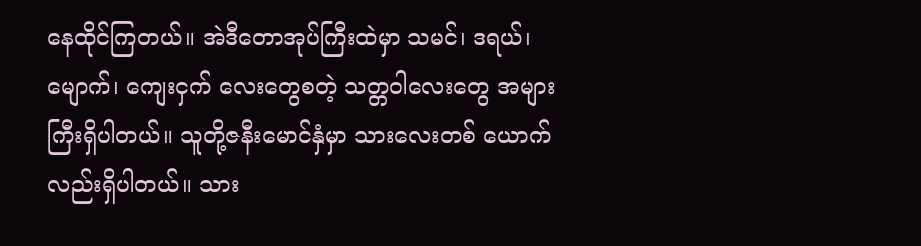နေထိုင်ကြတယ်။ အဲဒီတောအုပ်ကြီးထဲမှာ သမင်၊ ဒရယ်၊ မျောက်၊ ကျေးငှက် လေးတွေစတဲ့ သတ္တဝါလေးတွေ အများကြီးရှိပါတယ်။ သူတို့ဇနီးမောင်နှံမှာ သားလေးတစ် ယောက်လည်းရှိပါတယ်။ သား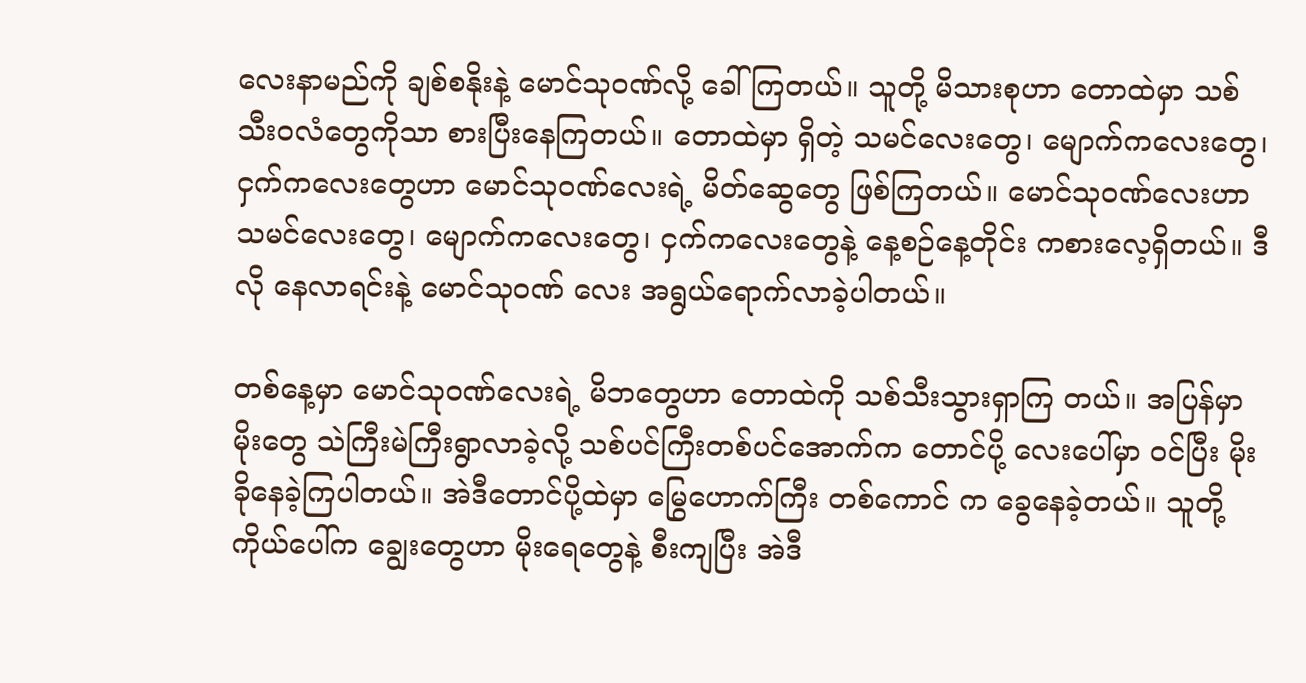လေးနာမည်ကို ချစ်စနိုးနဲ့ မောင်သုဝဏ်လို့ ခေါ်ကြတယ်။ သူတို့ မိသားစုဟာ တောထဲမှာ သစ်သီးဝလံတွေကိုသာ စားပြီးနေကြတယ်။ တောထဲမှာ ရှိတဲ့ သမင်လေးတွေ၊ မျောက်ကလေးတွေ၊ ငှက်ကလေးတွေဟာ မောင်သုဝဏ်လေးရဲ့ မိတ်ဆွေတွေ ဖြစ်ကြတယ်။ မောင်သုဝဏ်လေးဟာ သမင်လေးတွေ၊ မျောက်ကလေးတွေ၊ ငှက်ကလေးတွေနဲ့ နေ့စဉ်နေ့တိုင်း ကစားလေ့ရှိတယ်။ ဒီလို နေလာရင်းနဲ့ မောင်သုဝဏ် လေး အရွယ်ရောက်လာခဲ့ပါတယ်။

တစ်နေ့မှာ မောင်သုဝဏ်လေးရဲ့ မိဘတွေဟာ တောထဲကို သစ်သီးသွားရှာကြ တယ်။ အပြန်မှာ မိုးတွေ သဲကြီးမဲကြီးရွာလာခဲ့လို့ သစ်ပင်ကြီးတစ်ပင်အောက်က တောင်ပို့ လေးပေါ်မှာ ဝင်ပြီး မိုးခိုနေခဲ့ကြပါတယ်။ အဲဒီတောင်ပို့ထဲမှာ မြွေဟောက်ကြီး တစ်ကောင် က ခွေနေခဲ့တယ်။ သူတို့ကိုယ်ပေါ်က ချွေးတွေဟာ မိုးရေတွေနဲ့ စီးကျပြီး အဲဒီ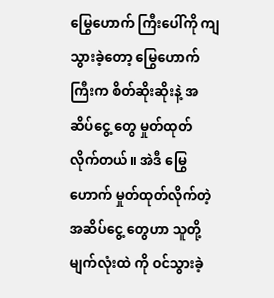မြွေဟောက် ကြီးပေါ်ကို ကျသွားခဲ့တော့ မြွေဟောက်ကြီးက စိတ်ဆိုးဆိုးနဲ့ အဆိပ်ငွေ့ တွေ မှုတ်ထုတ် လိုက်တယ်။ အဲဒီ မြွေဟောက် မှုတ်ထုတ်လိုက်တဲ့ အဆိပ်ငွေ့ တွေဟာ သူတို့မျက်လုံးထဲ ကို ဝင်သွားခဲ့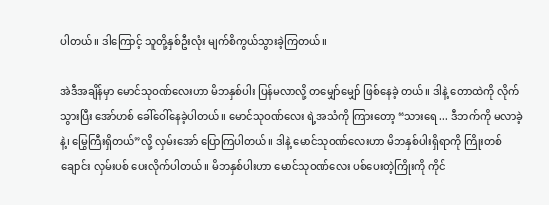ပါတယ်။ ဒါကြောင့် သူတို့နှစ်ဦးလုံး မျက်စိကွယ်သွားခဲ့ကြတယ်။

အဲဒီအချိန်မှာ မောင်သုဝဏ်လေးဟာ မိဘနှစ်ပါး ပြန်မလာလို့ တမျှော်မျှော် ဖြစ်နေခဲ့ တယ်။ ဒါနဲ့ တောထဲကို လိုက်သွားပြီး အော်ဟစ် ခေါ်ဝေါ်နေခဲ့ပါတယ်။ မောင်သုဝဏ်လေး ရဲ့အသံကို ကြားတော့ “သားရေ ... ဒီဘက်ကို မလာခဲ့နဲ့၊ မြွေကြီးရှိတယ်”လို့ လှမ်းအော် ပြောကြပါတယ်။ ဒါနဲ့ မောင်သုဝဏ်လေးဟာ မိဘနှစ်ပါးရှိရာကို ကြိုးတစ်ချောင်း လှမ်းပစ် ပေးလိုက်ပါတယ်။ မိဘနှစ်ပါးဟာ မောင်သုဝဏ်လေး ပစ်ပေးတဲ့ကြိုးကို ကိုင်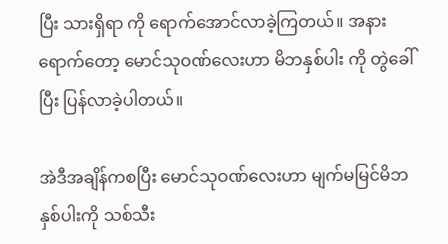ပြီး သားရှိရာ ကို ရောက်အောင်လာခဲ့ကြတယ်။ အနားရောက်တော့ မောင်သုဝဏ်လေးဟာ မိဘနှစ်ပါး ကို တွဲခေါ်ပြီး ပြန်လာခဲ့ပါတယ်။

အဲဒီအချိန်ကစပြီး မောင်သုဝဏ်လေးဟာ မျက်မမြင်မိဘနှစ်ပါးကို သစ်သီး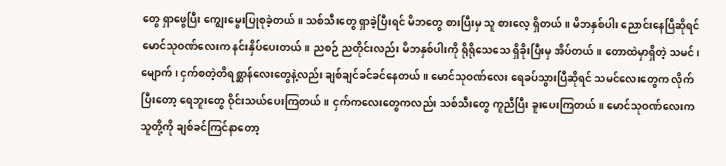တွေ ရှာဖွေပြီး ကျွေးမွေးပြုစုခဲ့တယ်။ သစ်သီးတွေ ရှာခဲ့ပြီးရင် မိဘတွေ စားပြီးမှ သူ စားလေ့ ရှိတယ်။ မိဘနှစ်ပါး ညောင်းနေပြီဆိုရင် မောင်သုဝဏ်လေးက နင်းနှိပ်ပေးတယ်။ ညစဉ် ညတိုင်းလည်း မိဘနှစ်ပါးကို ရိုရိုသေသေ ရှိခိုးပြီးမှ အိပ်တယ်။ တောထဲမှာရှိတဲ့ သမင်၊ မျောက်၊ ငှက်စတဲ့တိရစ္ဆာန်လေးတွေနဲ့လည်း ချစ်ချင်ခင်ခင်နေတယ်။ မောင်သုဝဏ်လေး ရေခပ်သွားပြီဆိုရင် သမင်လေးတွေက လိုက်ပြီးတော့ ရေဘူးတွေ ဝိုင်းသယ်ပေးကြတယ်။ ငှက်ကလေးတွေကလည်း သစ်သီးတွေ ကူညီပြီး ခူးပေးကြတယ်။ မောင်သုဝဏ်လေးက သူတို့ကို ချစ်ခင်ကြင်နာတော့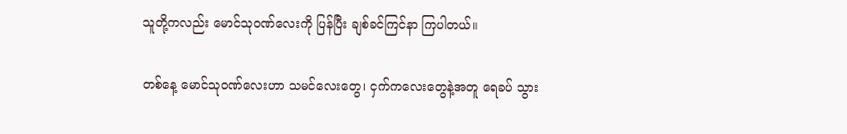သူတို့ကလည်း မောင်သုဝဏ်လေးကို ပြန်ပြီး ချစ်ခင်ကြင်နာ ကြပါတယ်။

တစ်နေ့ မောင်သုဝဏ်လေးဟာ သမင်လေးတွေ၊ ငှက်ကလေးတွေနဲ့အတူ ရေခပ် သွား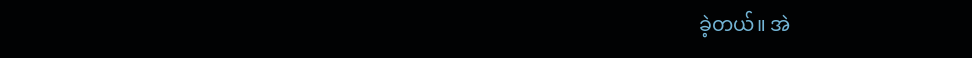ခဲ့တယ်။ အဲ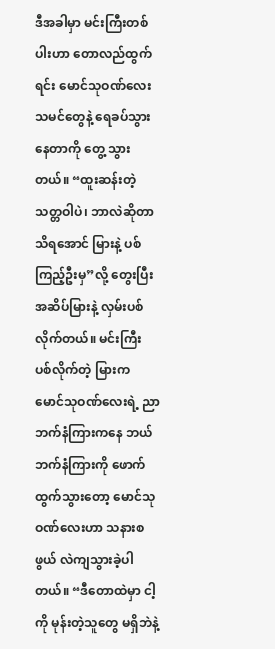ဒီအခါမှာ မင်းကြီးတစ်ပါးဟာ တောလည်ထွက်ရင်း မောင်သုဝဏ်လေး သမင်တွေနဲ့ ရေခပ်သွားနေတာကို တွေ့ သွားတယ်။ “ထူးဆန်းတဲ့ သတ္တဝါပဲ၊ ဘာလဲဆိုတာ သိရအောင် မြားနဲ့ ပစ်ကြည့်ဦးမှ”လို့ တွေးပြီး အဆိပ်မြားနဲ့ လှမ်းပစ်လိုက်တယ်။ မင်းကြီး ပစ်လိုက်တဲ့ မြားက မောင်သုဝဏ်လေးရဲ့ ညာဘက်နံကြားကနေ ဘယ်ဘက်နံကြားကို ဖောက်ထွက်သွားတော့ မောင်သုဝဏ်လေးဟာ သနားစဖွယ် လဲကျသွားခဲ့ပါတယ်။ “ဒီတောထဲမှာ ငါ့ကို မုန်းတဲ့သူတွေ မရှိဘဲနဲ့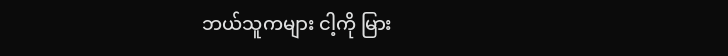ဘယ်သူကများ ငါ့ကို မြား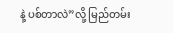နဲ့ ပစ်တာလဲ”လို့ မြည်တမ်း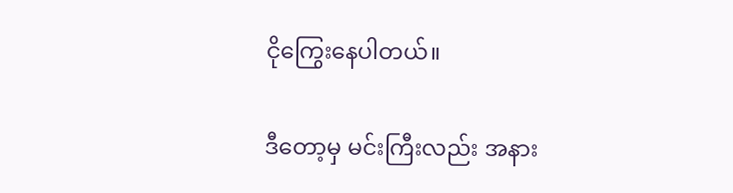ငိုကြွေးနေပါတယ်။

ဒီတော့မှ မင်းကြီးလည်း အနား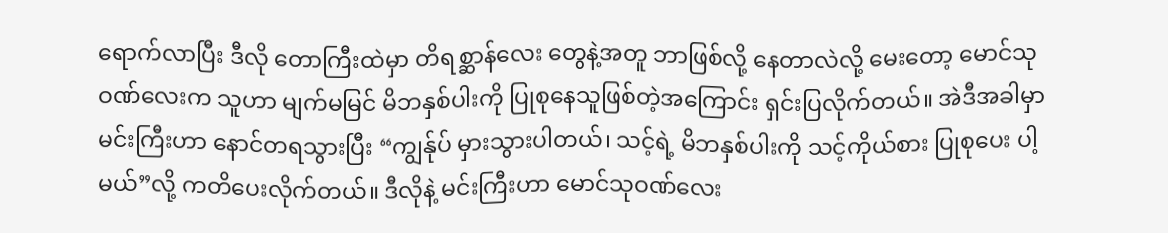ရောက်လာပြီး ဒီလို တောကြီးထဲမှာ တိရစ္ဆာန်လေး တွေနဲ့အတူ ဘာဖြစ်လို့ နေတာလဲလို့ မေးတော့ မောင်သုဝဏ်လေးက သူဟာ မျက်မမြင် မိဘနှစ်ပါးကို ပြုစုနေသူဖြစ်တဲ့အကြောင်း ရှင်းပြလိုက်တယ်။ အဲဒီအခါမှာ မင်းကြီးဟာ နောင်တရသွားပြီး “ကျွန်ုပ် မှားသွားပါတယ်၊ သင့်ရဲ့ မိဘနှစ်ပါးကို သင့်ကိုယ်စား ပြုစုပေး ပါ့မယ်”လို့ ကတိပေးလိုက်တယ်။ ဒီလိုနဲ့ မင်းကြီးဟာ မောင်သုဝဏ်လေး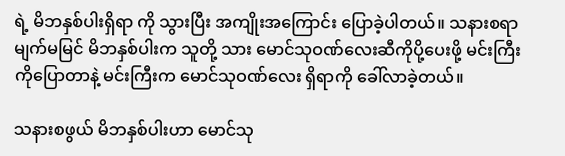ရဲ့ မိဘနှစ်ပါးရှိရာ ကို သွားပြီး အကျိုးအကြောင်း ပြောခဲ့ပါတယ်။ သနားစရာ မျက်မမြင် မိဘနှစ်ပါးက သူတို့ သား မောင်သုဝဏ်လေးဆီကိုပို့ပေးဖို့ မင်းကြီးကိုပြောတာနဲ့ မင်းကြီးက မောင်သုဝဏ်လေး ရှိရာကို ခေါ်လာခဲ့တယ်။

သနားစဖွယ် မိဘနှစ်ပါးဟာ မောင်သု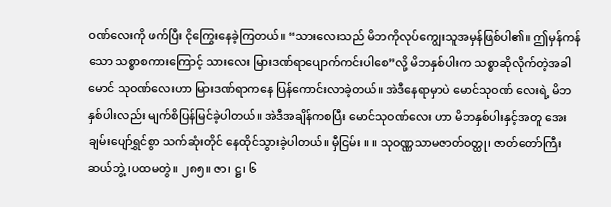ဝဏ်လေးကို ဖက်ပြီး ငိုကြွေးနေခဲ့ကြတယ်။ “သားလေးသည် မိဘကိုလုပ်ကျွေးသူအမှန်ဖြစ်ပါ၏။ ဤမှန်ကန်သော သစ္စာစကားကြောင့် သားလေး မြားဒဏ်ရာပျောက်ကင်းပါစေ”လို့ မိဘနှစ်ပါးက သစ္စာဆိုလိုက်တဲ့အခါ မောင် သုဝဏ်လေးဟာ မြားဒဏ်ရာကနေ ပြန်ကောင်းလာခဲ့တယ်။ အဲဒီနေရာမှာပဲ မောင်သုဝဏ် လေးရဲ့ မိဘနှစ်ပါးလည်း မျက်စိပြန်မြင်ခဲ့ပါတယ်။ အဲဒီအချိန်ကစပြီး မောင်သုဝဏ်လေး ဟာ မိဘနှစ်ပါးနှင့်အတူ အေးချမ်းပျော်ရွှင်စွာ သက်ဆုံးတိုင် နေထိုင်သွားခဲ့ပါတယ်။ မှီငြမ်း ။ ။ သုဝဏ္ဏသာမဇာတ်ဝတ္ထု၊ ဇာတ်တော်ကြီးဆယ်ဘွဲ့ ၊ပထမတွဲ။ ၂၈၅။ ဇာ၊ ဋ္ဌ၊ ၆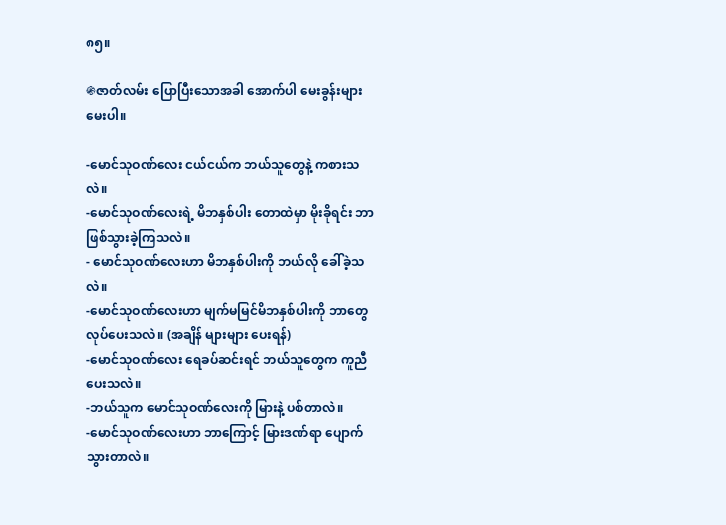၈၅။

֍ဇာတ်လမ်း ပြောပြီးသောအခါ အောက်ပါ မေးခွန်းများ မေးပါ။

-မောင်သုဝဏ်လေး ငယ်ငယ်က ဘယ်သူတွေနဲ့ ကစားသလဲ။
-မောင်သုဝဏ်လေးရဲ့ မိဘနှစ်ပါး တောထဲမှာ မိုးခိုရင်း ဘာဖြစ်သွားခဲ့ကြသလဲ။
- မောင်သုဝဏ်လေးဟာ မိဘနှစ်ပါးကို ဘယ်လို ခေါ်ခဲ့သလဲ။
-မောင်သုဝဏ်လေးဟာ မျက်မမြင်မိဘနှစ်ပါးကို ဘာတွေ လုပ်ပေးသလဲ။ (အချိန် များများ ပေးရန်)
-မောင်သုဝဏ်လေး ရေခပ်ဆင်းရင် ဘယ်သူတွေက ကူညီပေးသလဲ။
-ဘယ်သူက မောင်သုဝဏ်လေးကို မြားနဲ့ ပစ်တာလဲ။
-မောင်သုဝဏ်လေးဟာ ဘာကြောင့် မြားဒဏ်ရာ ပျောက်သွားတာလဲ။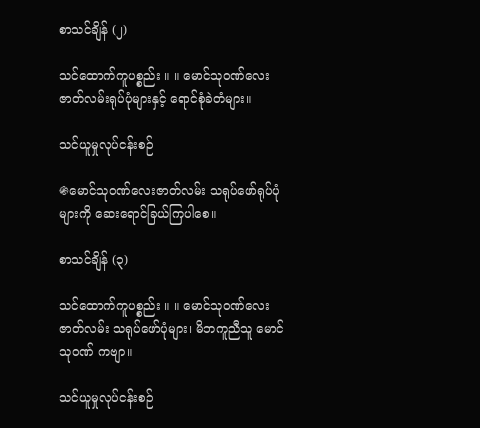စာသင်ချိန် (၂)

သင်ထောက်ကူပစ္စည်း ။ ။ မောင်သုဝဏ်လေးဇာတ်လမ်းရုပ်ပုံများနှင့် ရောင်စုံခဲတံများ။

သင်ယူမှုလုပ်ငန်းစဉ်

֍မောင်သုဝဏ်လေးဇာတ်လမ်း သရုပ်ဖော်ရုပ်ပုံများကို ဆေးရောင်ခြယ်ကြပါစေ။

စာသင်ချိန် (၃)

သင်ထောက်ကူပစ္စည်း ။ ။ မောင်သုဝဏ်လေးဇာတ်လမ်း သရုပ်ဖော်ပုံများ၊ မိဘကူညီသူ မောင်သုဝဏ် ကဗျာ။

သင်ယူမှုလုပ်ငန်းစဉ်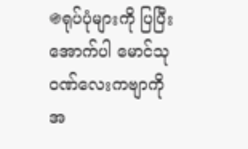֍ရုပ်ပုံများကို ပြပြီး အောက်ပါ မောင်သုဝဏ်လေးကဗျာကို အ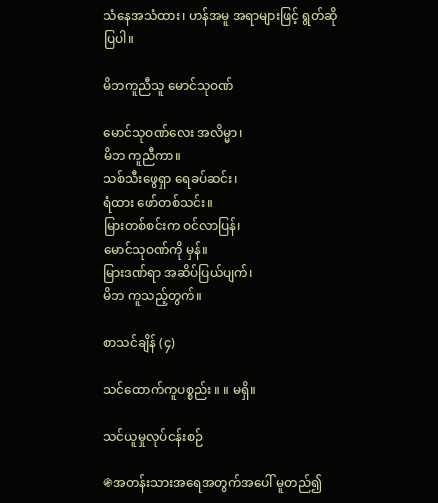သံနေအသံထား၊ ဟန်အမူ အရာများဖြင့် ရွတ်ဆိုပြပါ။

မိဘကူညီသူ မောင်သုဝဏ်

မောင်သုဝဏ်လေး အလိမ္မာ၊
မိဘ ကူညီကာ။
သစ်သီးဖွေရှာ ရေခပ်ဆင်း၊
ရံထား ဖော်တစ်သင်း။
မြားတစ်စင်းက ဝင်လာပြန်၊
မောင်သုဝဏ်ကို မှန်။
မြားဒဏ်ရာ အဆိပ်ပြယ်ပျက်၊
မိဘ ကူသည့်တွက်။

စာသင်ချိန် (၄)

သင်ထောက်ကူပစ္စည်း ။ ။ မရှိ။

သင်ယူမှုလုပ်ငန်းစဉ်

֍အတန်းသားအရေအတွက်အပေါ် မူတည်၍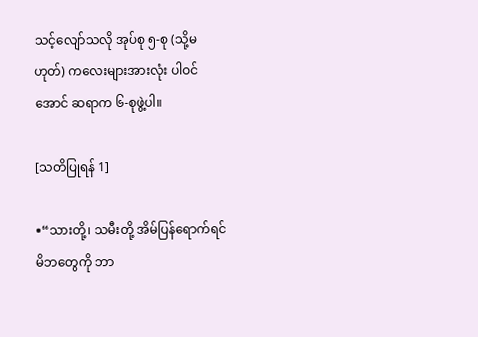သင့်လျော်သလို အုပ်စု ၅-စု (သို့မဟုတ်) ကလေးများအားလုံး ပါဝင်အောင် ဆရာက ၆-စုဖွဲ့ပါ။

[သတိပြုရန် 1]

֍“သားတို့၊ သမီးတို့ အိမ်ပြန်ရောက်ရင် မိဘတွေကို ဘာ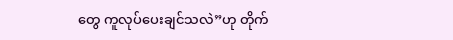တွေ ကူလုပ်ပေးချင်သလဲ”ဟု တိုက်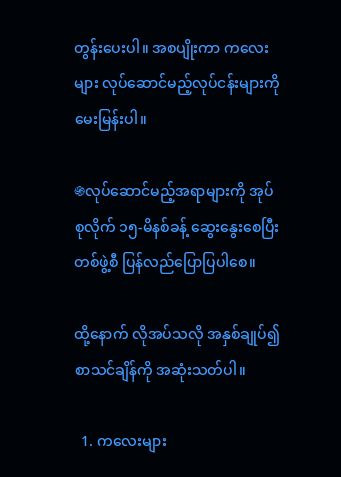တွန်းပေးပါ။ အစပျိုးကာ ကလေးများ လုပ်ဆောင်မည့်လုပ်ငန်းများကို မေးမြန်းပါ။

֍လုပ်ဆောင်မည့်အရာများကို အုပ်စုလိုက် ၁၅-မိနစ်ခန့် ဆွေးနွေးစေပြီး တစ်ဖွဲ့စီ ပြန်လည်ပြောပြပါစေ။

ထို့နောက် လိုအပ်သလို အနှစ်ချုပ်၍ စာသင်ချိန်ကို အဆုံးသတ်ပါ။

  1. ကလေးများ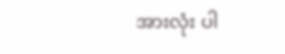အားလုံး ပါ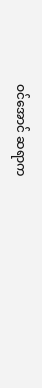ဝင်အောင် ဆရာက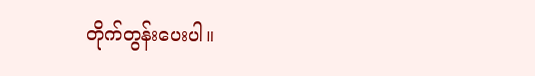တိုက်တွန်းပေးပါ။